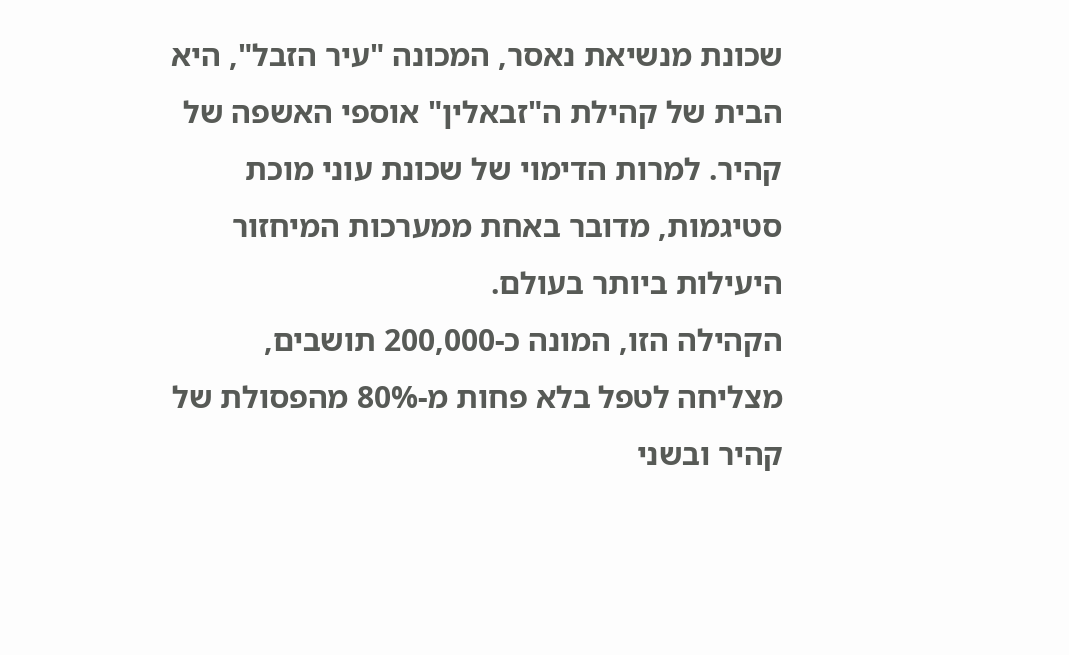שכונת מנשיאת נאסר, המכונה "עיר הזבל", היא הבית של קהילת ה"זבאלין" אוספי האשפה של קהיר. למרות הדימוי של שכונת עוני מוכת סטיגמות, מדובר באחת ממערכות המיחזור היעילות ביותר בעולם.
הקהילה הזו, המונה כ-200,000 תושבים, מצליחה לטפל בלא פחות מ-80% מהפסולת של קהיר ובשני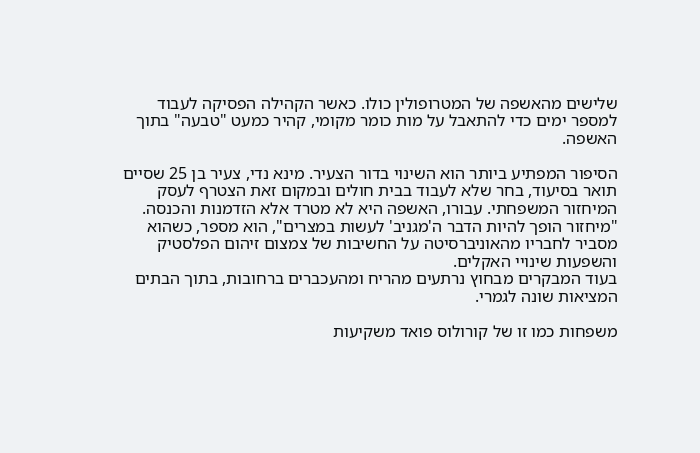שלישים מהאשפה של המטרופולין כולו. כאשר הקהילה הפסיקה לעבוד למספר ימים כדי להתאבל על מות כומר מקומי, קהיר כמעט "טבעה" בתוך האשפה.

הסיפור המפתיע ביותר הוא השינוי בדור הצעיר. מינא נדי, צעיר בן 25 שסיים תואר בסיעוד, בחר שלא לעבוד בבית חולים ובמקום זאת הצטרף לעסק המיחזור המשפחתי. עבורו, האשפה היא לא מטרד אלא הזדמנות והכנסה.
"מיחזור הופך להיות הדבר ה'מגניב' לעשות במצרים", הוא מספר, כשהוא מסביר לחבריו מהאוניברסיטה על החשיבות של צמצום זיהום הפלסטיק והשפעות שינויי האקלים.
בעוד המבקרים מבחוץ נרתעים מהריח ומהעכברים ברחובות, בתוך הבתים המציאות שונה לגמרי.

משפחות כמו זו של קורולוס פואד משקיעות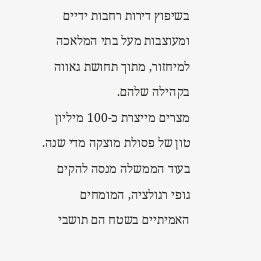בשיפוץ דירות רחבות ידיים ומעוצבות מעל בתי המלאכה למיחזור, מתוך תחושת גאווה בקהילה שלהם.
מצרים מייצרת כ-100 מיליון טון של פסולת מוצקה מדי שנה. בעוד הממשלה מנסה להקים גופי רגולציה, המומחים האמיתיים בשטח הם תושבי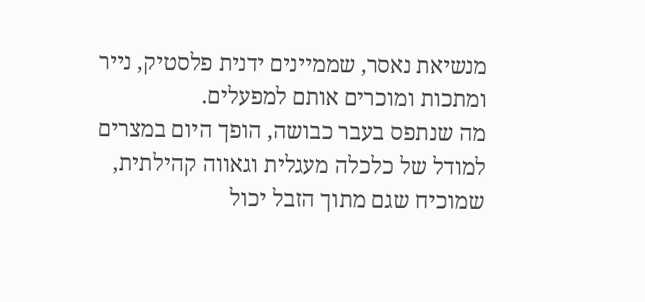מנשיאת נאסר, שממיינים ידנית פלסטיק, נייר ומתכות ומוכרים אותם למפעלים.
מה שנתפס בעבר כבושה, הופך היום במצרים למודל של כלכלה מעגלית וגאווה קהילתית, שמוכיח שגם מתוך הזבל יכול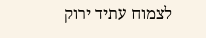לצמוח עתיד ירוק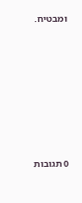ומבטיח.








0 תגובות